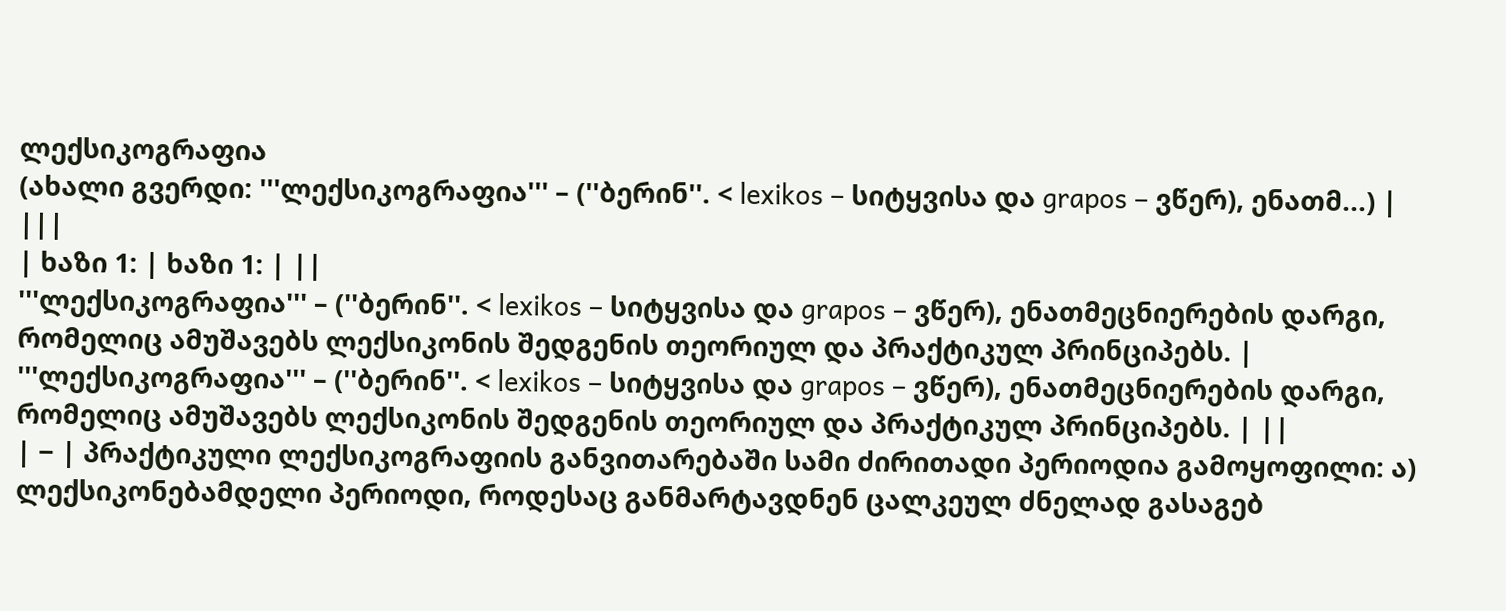ლექსიკოგრაფია
(ახალი გვერდი: '''ლექსიკოგრაფია''' – (''ბერინ''. < lexikos – სიტყვისა და grapos – ვწერ), ენათმ...) |
|||
| ხაზი 1: | ხაზი 1: | ||
'''ლექსიკოგრაფია''' – (''ბერინ''. < lexikos – სიტყვისა და grapos – ვწერ), ენათმეცნიერების დარგი, რომელიც ამუშავებს ლექსიკონის შედგენის თეორიულ და პრაქტიკულ პრინციპებს. | '''ლექსიკოგრაფია''' – (''ბერინ''. < lexikos – სიტყვისა და grapos – ვწერ), ენათმეცნიერების დარგი, რომელიც ამუშავებს ლექსიკონის შედგენის თეორიულ და პრაქტიკულ პრინციპებს. | ||
| − | პრაქტიკული ლექსიკოგრაფიის განვითარებაში სამი ძირითადი პერიოდია გამოყოფილი: ა) ლექსიკონებამდელი პერიოდი, როდესაც განმარტავდნენ ცალკეულ ძნელად გასაგებ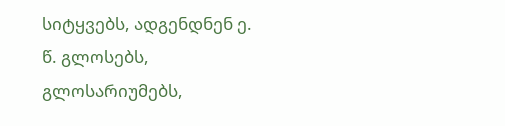სიტყვებს, ადგენდნენ ე. წ. გლოსებს, გლოსარიუმებს,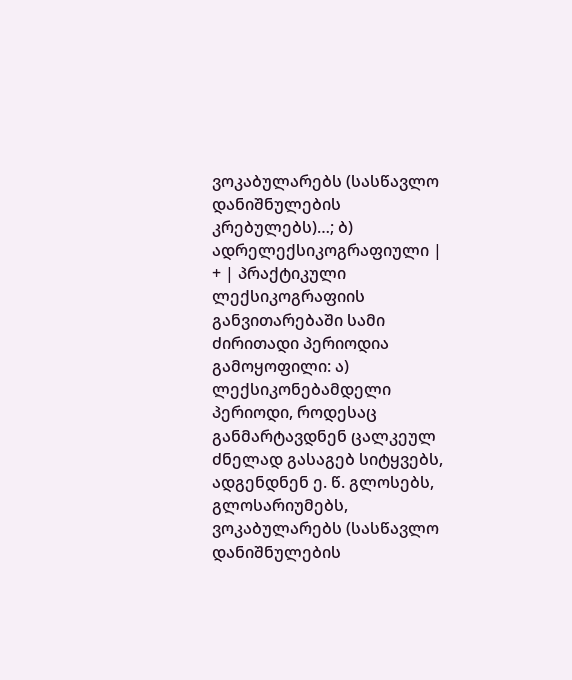ვოკაბულარებს (სასწავლო დანიშნულების კრებულებს)…; ბ) ადრელექსიკოგრაფიული | + | პრაქტიკული ლექსიკოგრაფიის განვითარებაში სამი ძირითადი პერიოდია გამოყოფილი: ა) ლექსიკონებამდელი პერიოდი, როდესაც განმარტავდნენ ცალკეულ ძნელად გასაგებ სიტყვებს, ადგენდნენ ე. წ. გლოსებს, გლოსარიუმებს, ვოკაბულარებს (სასწავლო დანიშნულების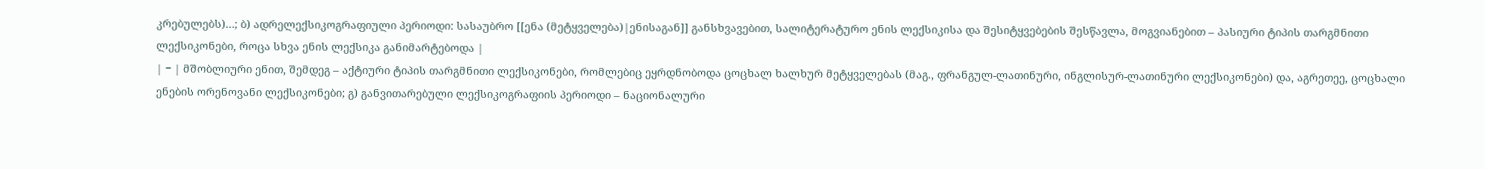კრებულებს)…; ბ) ადრელექსიკოგრაფიული პერიოდი: სასაუბრო [[ენა (მეტყველება)|ენისაგან]] განსხვავებით, სალიტერატურო ენის ლექსიკისა და შესიტყვებების შესწავლა, მოგვიანებით – პასიური ტიპის თარგმნითი ლექსიკონები, როცა სხვა ენის ლექსიკა განიმარტებოდა |
| − | მშობლიური ენით, შემდეგ – აქტიური ტიპის თარგმნითი ლექსიკონები, რომლებიც ეყრდნობოდა ცოცხალ ხალხურ მეტყველებას (მაგ., ფრანგულ-ლათინური, ინგლისურ-ლათინური ლექსიკონები) და, აგრეთეე, ცოცხალი ენების ორენოვანი ლექსიკონები; გ) განვითარებული ლექსიკოგრაფიის პერიოდი – ნაციონალური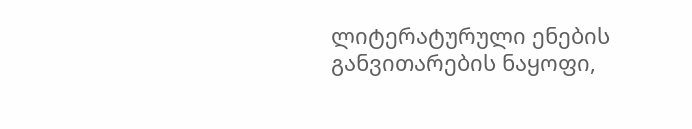ლიტერატურული ენების განვითარების ნაყოფი,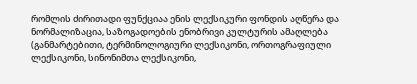რომლის ძირითადი ფუნქციაა ენის ლექსიკური ფონდის აღწერა და ნორმალიზაცია, საზოგადოების ენობრივი კულტურის ამაღლება (განმარტებითი, ტერმინოლოგიური ლექსიკონი, ორთოგრაფიული ლექსიკონი, სინონიმთა ლექსიკონი,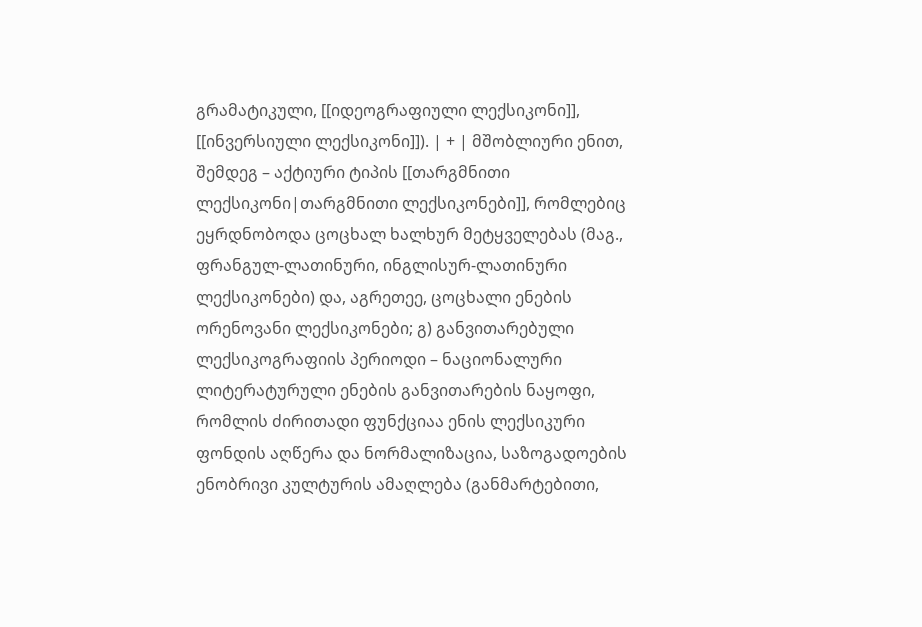გრამატიკული, [[იდეოგრაფიული ლექსიკონი]], [[ინვერსიული ლექსიკონი]]). | + | მშობლიური ენით, შემდეგ – აქტიური ტიპის [[თარგმნითი ლექსიკონი|თარგმნითი ლექსიკონები]], რომლებიც ეყრდნობოდა ცოცხალ ხალხურ მეტყველებას (მაგ., ფრანგულ-ლათინური, ინგლისურ-ლათინური ლექსიკონები) და, აგრეთეე, ცოცხალი ენების ორენოვანი ლექსიკონები; გ) განვითარებული ლექსიკოგრაფიის პერიოდი – ნაციონალური ლიტერატურული ენების განვითარების ნაყოფი, რომლის ძირითადი ფუნქციაა ენის ლექსიკური ფონდის აღწერა და ნორმალიზაცია, საზოგადოების ენობრივი კულტურის ამაღლება (განმარტებითი,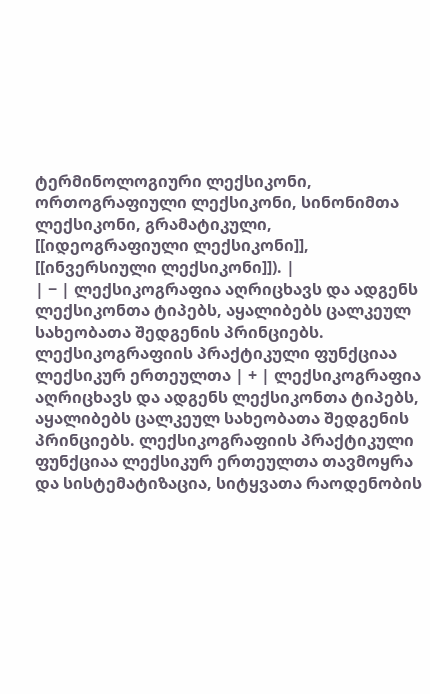ტერმინოლოგიური ლექსიკონი, ორთოგრაფიული ლექსიკონი, სინონიმთა ლექსიკონი, გრამატიკული, [[იდეოგრაფიული ლექსიკონი]], [[ინვერსიული ლექსიკონი]]). |
| − | ლექსიკოგრაფია აღრიცხავს და ადგენს ლექსიკონთა ტიპებს, აყალიბებს ცალკეულ სახეობათა შედგენის პრინციებს. ლექსიკოგრაფიის პრაქტიკული ფუნქციაა ლექსიკურ ერთეულთა | + | ლექსიკოგრაფია აღრიცხავს და ადგენს ლექსიკონთა ტიპებს, აყალიბებს ცალკეულ სახეობათა შედგენის პრინციებს. ლექსიკოგრაფიის პრაქტიკული ფუნქციაა ლექსიკურ ერთეულთა თავმოყრა და სისტემატიზაცია, სიტყვათა რაოდენობის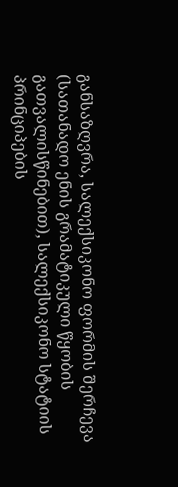განსაზღვრა, სალექსიკონო ფორმის შერჩევა (სათანადო ენის გრამატიკული წყობის გათვალისწინებით), სალექსიკონო სტატიის პრინციპების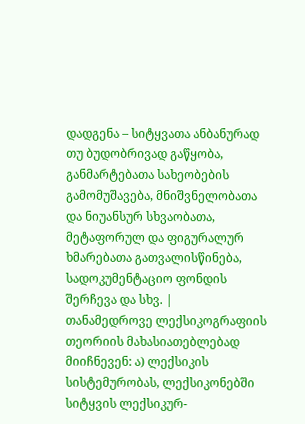დადგენა – სიტყვათა ანბანურად თუ ბუდობრივად გაწყობა, განმარტებათა სახეობების გამომუშავება, მნიშვნელობათა და ნიუანსურ სხვაობათა, მეტაფორულ და ფიგურალურ ხმარებათა გათვალისწინება, სადოკუმენტაციო ფონდის შერჩევა და სხვ. |
თანამედროვე ლექსიკოგრაფიის თეორიის მახასიათებლებად მიიჩნევენ: ა) ლექსიკის სისტემურობას, ლექსიკონებში სიტყვის ლექსიკურ-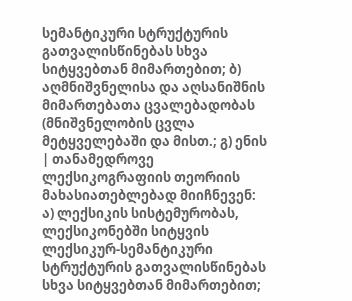სემანტიკური სტრუქტურის გათვალისწინებას სხვა სიტყვებთან მიმართებით; ბ) აღმნიშვნელისა და აღსანიშნის მიმართებათა ცვალებადობას (მნიშვნელობის ცვლა მეტყველებაში და მისთ.; გ) ენის | თანამედროვე ლექსიკოგრაფიის თეორიის მახასიათებლებად მიიჩნევენ: ა) ლექსიკის სისტემურობას, ლექსიკონებში სიტყვის ლექსიკურ-სემანტიკური სტრუქტურის გათვალისწინებას სხვა სიტყვებთან მიმართებით;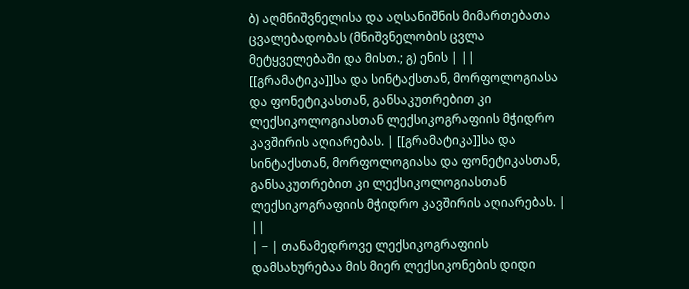ბ) აღმნიშვნელისა და აღსანიშნის მიმართებათა ცვალებადობას (მნიშვნელობის ცვლა მეტყველებაში და მისთ.; გ) ენის | ||
[[გრამატიკა]]სა და სინტაქსთან, მორფოლოგიასა და ფონეტიკასთან, განსაკუთრებით კი ლექსიკოლოგიასთან ლექსიკოგრაფიის მჭიდრო კავშირის აღიარებას. | [[გრამატიკა]]სა და სინტაქსთან, მორფოლოგიასა და ფონეტიკასთან, განსაკუთრებით კი ლექსიკოლოგიასთან ლექსიკოგრაფიის მჭიდრო კავშირის აღიარებას. | ||
| − | თანამედროვე ლექსიკოგრაფიის დამსახურებაა მის მიერ ლექსიკონების დიდი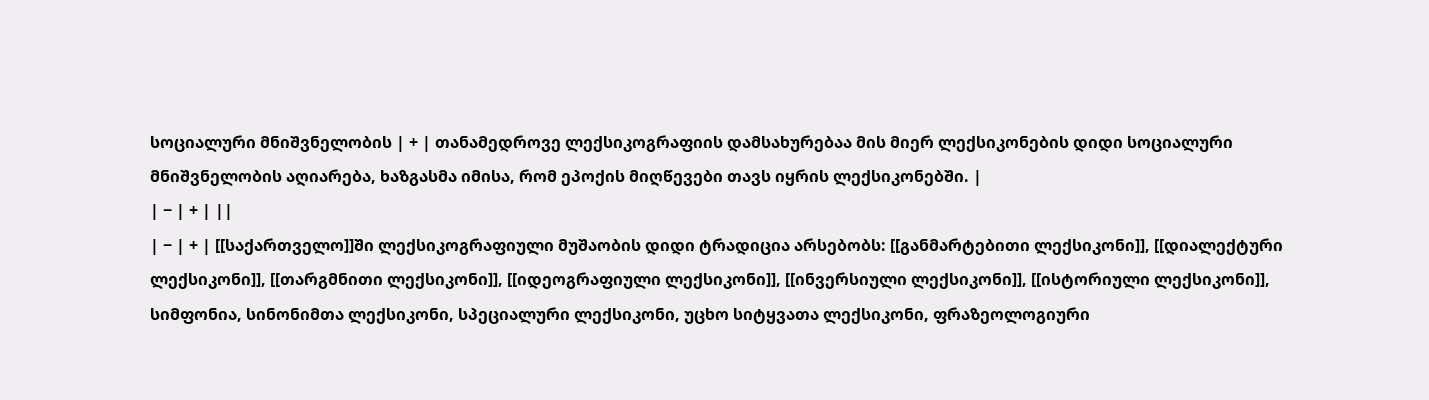სოციალური მნიშვნელობის | + | თანამედროვე ლექსიკოგრაფიის დამსახურებაა მის მიერ ლექსიკონების დიდი სოციალური მნიშვნელობის აღიარება, ხაზგასმა იმისა, რომ ეპოქის მიღწევები თავს იყრის ლექსიკონებში. |
| − | + | ||
| − | + | [[საქართველო]]ში ლექსიკოგრაფიული მუშაობის დიდი ტრადიცია არსებობს: [[განმარტებითი ლექსიკონი]], [[დიალექტური ლექსიკონი]], [[თარგმნითი ლექსიკონი]], [[იდეოგრაფიული ლექსიკონი]], [[ინვერსიული ლექსიკონი]], [[ისტორიული ლექსიკონი]], სიმფონია, სინონიმთა ლექსიკონი, სპეციალური ლექსიკონი, უცხო სიტყვათა ლექსიკონი, ფრაზეოლოგიური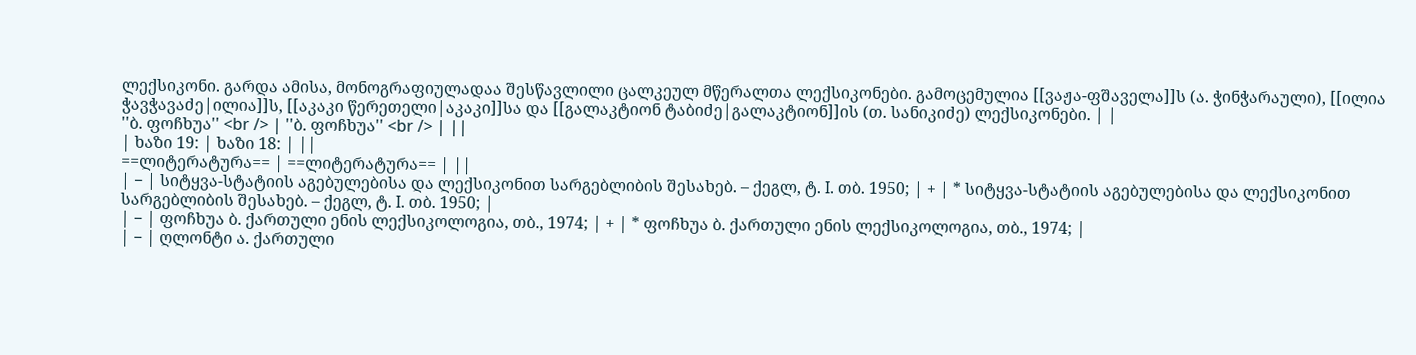ლექსიკონი. გარდა ამისა, მონოგრაფიულადაა შესწავლილი ცალკეულ მწერალთა ლექსიკონები. გამოცემულია [[ვაჟა-ფშაველა]]ს (ა. ჭინჭარაული), [[ილია ჭავჭავაძე|ილია]]ს, [[აკაკი წერეთელი|აკაკი]]სა და [[გალაკტიონ ტაბიძე|გალაკტიონ]]ის (თ. სანიკიძე) ლექსიკონები. | |
''ბ. ფოჩხუა'' <br /> | ''ბ. ფოჩხუა'' <br /> | ||
| ხაზი 19: | ხაზი 18: | ||
==ლიტერატურა== | ==ლიტერატურა== | ||
| − | სიტყვა-სტატიის აგებულებისა და ლექსიკონით სარგებლიბის შესახებ. – ქეგლ, ტ. I. თბ. 1950; | + | * სიტყვა-სტატიის აგებულებისა და ლექსიკონით სარგებლიბის შესახებ. – ქეგლ, ტ. I. თბ. 1950; |
| − | ფოჩხუა ბ. ქართული ენის ლექსიკოლოგია, თბ., 1974; | + | * ფოჩხუა ბ. ქართული ენის ლექსიკოლოგია, თბ., 1974; |
| − | ღლონტი ა. ქართული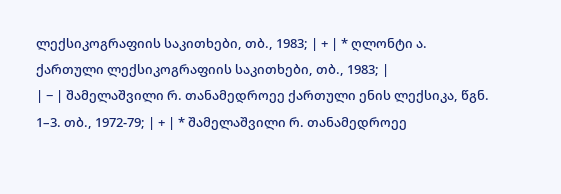ლექსიკოგრაფიის საკითხები, თბ., 1983; | + | * ღლონტი ა. ქართული ლექსიკოგრაფიის საკითხები, თბ., 1983; |
| − | შამელაშვილი რ. თანამედროეე ქართული ენის ლექსიკა, წგნ. 1–3. თბ., 1972-79; | + | * შამელაშვილი რ. თანამედროეე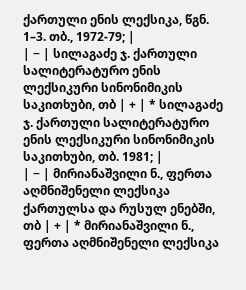ქართული ენის ლექსიკა, წგნ. 1–3. თბ., 1972-79; |
| − | სილაგაძე ჯ. ქართული სალიტერატურო ენის ლექსიკური სინონიმიკის საკითხუბი, თბ | + | * სილაგაძე ჯ. ქართული სალიტერატურო ენის ლექსიკური სინონიმიკის საკითხუბი, თბ. 1981; |
| − | მირიანაშვილი ნ., ფერთა აღმნიშენელი ლექსიკა ქართულსა და რუსულ ენებში, თბ | + | * მირიანაშვილი ნ., ფერთა აღმნიშენელი ლექსიკა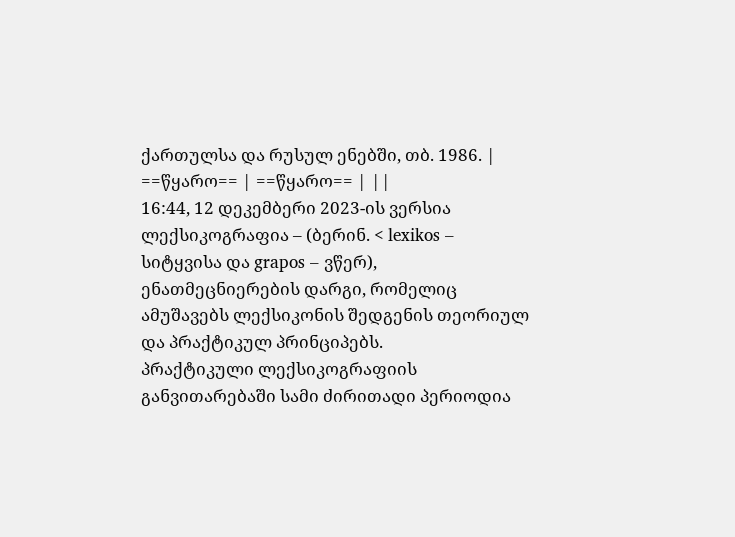ქართულსა და რუსულ ენებში, თბ. 1986. |
==წყარო== | ==წყარო== | ||
16:44, 12 დეკემბერი 2023-ის ვერსია
ლექსიკოგრაფია – (ბერინ. < lexikos – სიტყვისა და grapos – ვწერ), ენათმეცნიერების დარგი, რომელიც ამუშავებს ლექსიკონის შედგენის თეორიულ და პრაქტიკულ პრინციპებს.
პრაქტიკული ლექსიკოგრაფიის განვითარებაში სამი ძირითადი პერიოდია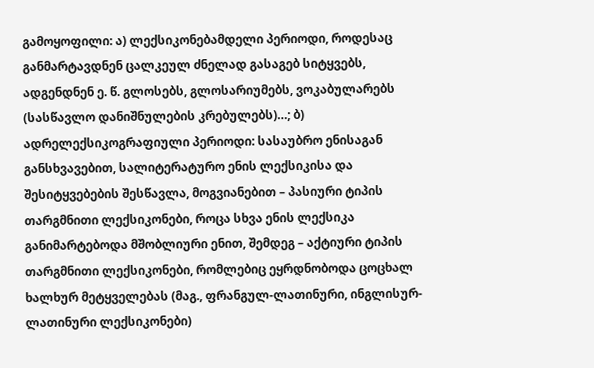გამოყოფილი: ა) ლექსიკონებამდელი პერიოდი, როდესაც განმარტავდნენ ცალკეულ ძნელად გასაგებ სიტყვებს, ადგენდნენ ე. წ. გლოსებს, გლოსარიუმებს, ვოკაბულარებს (სასწავლო დანიშნულების კრებულებს)…; ბ) ადრელექსიკოგრაფიული პერიოდი: სასაუბრო ენისაგან განსხვავებით, სალიტერატურო ენის ლექსიკისა და შესიტყვებების შესწავლა, მოგვიანებით – პასიური ტიპის თარგმნითი ლექსიკონები, როცა სხვა ენის ლექსიკა განიმარტებოდა მშობლიური ენით, შემდეგ – აქტიური ტიპის თარგმნითი ლექსიკონები, რომლებიც ეყრდნობოდა ცოცხალ ხალხურ მეტყველებას (მაგ., ფრანგულ-ლათინური, ინგლისურ-ლათინური ლექსიკონები)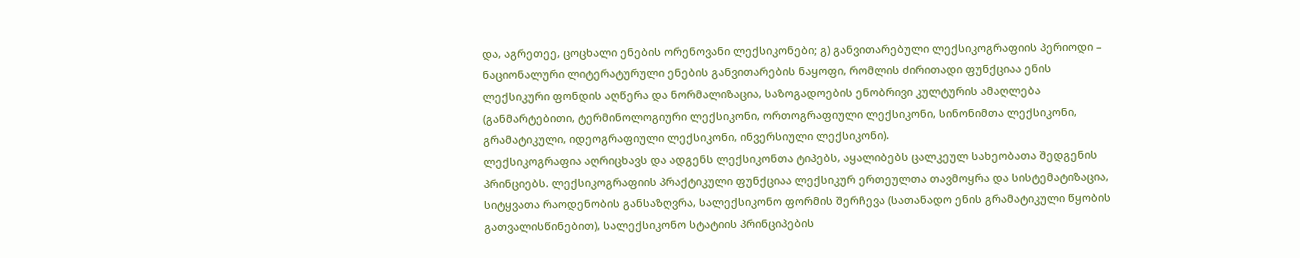და, აგრეთეე, ცოცხალი ენების ორენოვანი ლექსიკონები; გ) განვითარებული ლექსიკოგრაფიის პერიოდი – ნაციონალური ლიტერატურული ენების განვითარების ნაყოფი, რომლის ძირითადი ფუნქციაა ენის ლექსიკური ფონდის აღწერა და ნორმალიზაცია, საზოგადოების ენობრივი კულტურის ამაღლება (განმარტებითი, ტერმინოლოგიური ლექსიკონი, ორთოგრაფიული ლექსიკონი, სინონიმთა ლექსიკონი, გრამატიკული, იდეოგრაფიული ლექსიკონი, ინვერსიული ლექსიკონი).
ლექსიკოგრაფია აღრიცხავს და ადგენს ლექსიკონთა ტიპებს, აყალიბებს ცალკეულ სახეობათა შედგენის პრინციებს. ლექსიკოგრაფიის პრაქტიკული ფუნქციაა ლექსიკურ ერთეულთა თავმოყრა და სისტემატიზაცია, სიტყვათა რაოდენობის განსაზღვრა, სალექსიკონო ფორმის შერჩევა (სათანადო ენის გრამატიკული წყობის გათვალისწინებით), სალექსიკონო სტატიის პრინციპების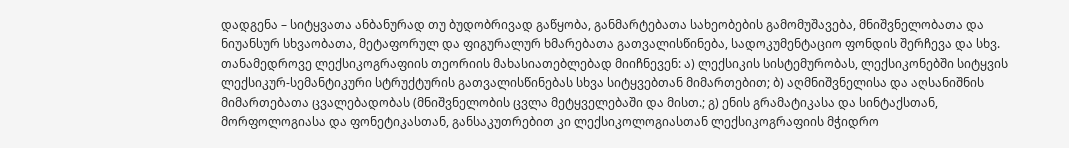დადგენა – სიტყვათა ანბანურად თუ ბუდობრივად გაწყობა, განმარტებათა სახეობების გამომუშავება, მნიშვნელობათა და ნიუანსურ სხვაობათა, მეტაფორულ და ფიგურალურ ხმარებათა გათვალისწინება, სადოკუმენტაციო ფონდის შერჩევა და სხვ.
თანამედროვე ლექსიკოგრაფიის თეორიის მახასიათებლებად მიიჩნევენ: ა) ლექსიკის სისტემურობას, ლექსიკონებში სიტყვის ლექსიკურ-სემანტიკური სტრუქტურის გათვალისწინებას სხვა სიტყვებთან მიმართებით; ბ) აღმნიშვნელისა და აღსანიშნის მიმართებათა ცვალებადობას (მნიშვნელობის ცვლა მეტყველებაში და მისთ.; გ) ენის გრამატიკასა და სინტაქსთან, მორფოლოგიასა და ფონეტიკასთან, განსაკუთრებით კი ლექსიკოლოგიასთან ლექსიკოგრაფიის მჭიდრო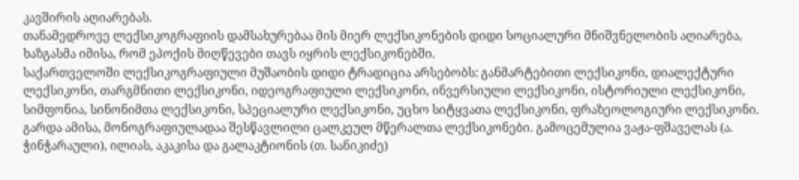კავშირის აღიარებას.
თანამედროვე ლექსიკოგრაფიის დამსახურებაა მის მიერ ლექსიკონების დიდი სოციალური მნიშვნელობის აღიარება, ხაზგასმა იმისა, რომ ეპოქის მიღწევები თავს იყრის ლექსიკონებში.
საქართველოში ლექსიკოგრაფიული მუშაობის დიდი ტრადიცია არსებობს: განმარტებითი ლექსიკონი, დიალექტური ლექსიკონი, თარგმნითი ლექსიკონი, იდეოგრაფიული ლექსიკონი, ინვერსიული ლექსიკონი, ისტორიული ლექსიკონი, სიმფონია, სინონიმთა ლექსიკონი, სპეციალური ლექსიკონი, უცხო სიტყვათა ლექსიკონი, ფრაზეოლოგიური ლექსიკონი. გარდა ამისა, მონოგრაფიულადაა შესწავლილი ცალკეულ მწერალთა ლექსიკონები. გამოცემულია ვაჟა-ფშაველას (ა. ჭინჭარაული), ილიას, აკაკისა და გალაკტიონის (თ. სანიკიძე)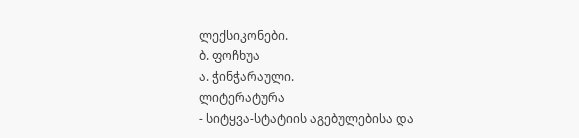ლექსიკონები.
ბ. ფოჩხუა
ა. ჭინჭარაული.
ლიტერატურა
- სიტყვა-სტატიის აგებულებისა და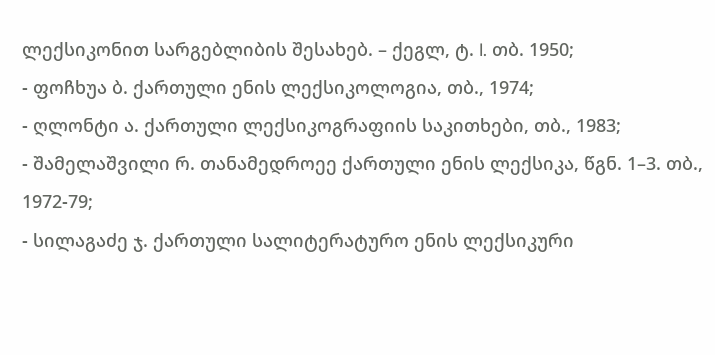ლექსიკონით სარგებლიბის შესახებ. – ქეგლ, ტ. I. თბ. 1950;
- ფოჩხუა ბ. ქართული ენის ლექსიკოლოგია, თბ., 1974;
- ღლონტი ა. ქართული ლექსიკოგრაფიის საკითხები, თბ., 1983;
- შამელაშვილი რ. თანამედროეე ქართული ენის ლექსიკა, წგნ. 1–3. თბ., 1972-79;
- სილაგაძე ჯ. ქართული სალიტერატურო ენის ლექსიკური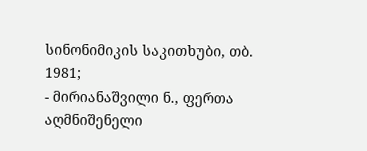სინონიმიკის საკითხუბი, თბ. 1981;
- მირიანაშვილი ნ., ფერთა აღმნიშენელი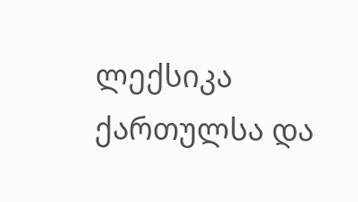ლექსიკა ქართულსა და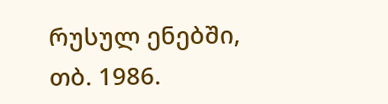რუსულ ენებში, თბ. 1986.